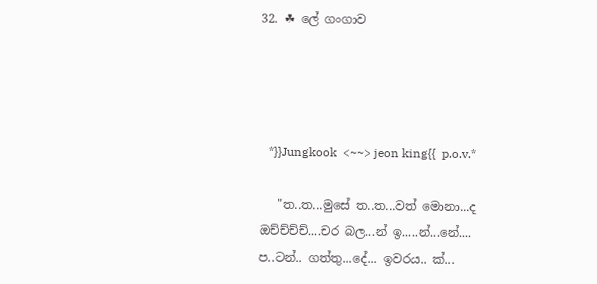32. ☘ ලේ ගංගාව




   *}}Jungkook  <~~> jeon king{{  p.o.v.*

   "ත..ත...මුසේ ත..ත...වත් මොනා...ද ඔච්ච්ච්ච්....චර බල...න් ඉ.....න්...නේ.... ප..ටන්.. ගත්තු...දේ... ඉවරය.. ක්...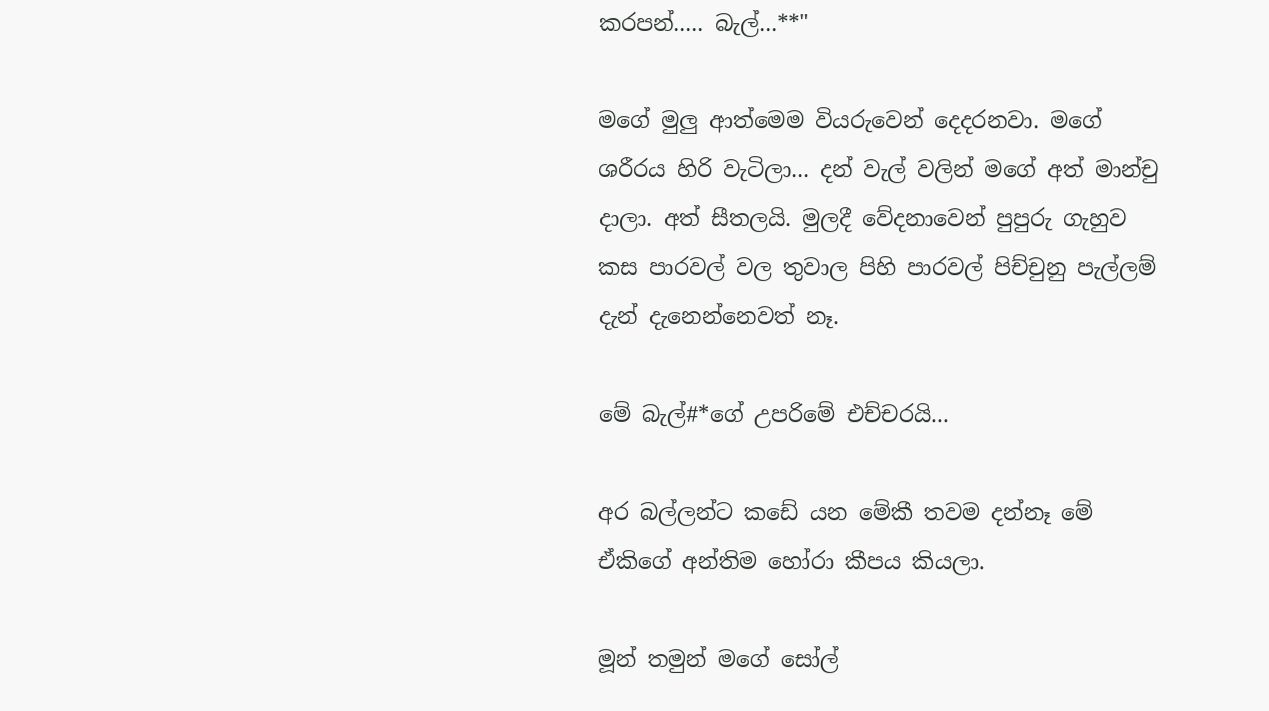කරපන්..... බැල්...**"

මගේ මුලු ආත්මෙම වියරුවෙන් දෙදරනවා. මගේ ශරීරය හිරි වැටිලා... දන් වැල් වලින් මගේ අත් මාන්චු දාලා. අත් සීතලයි. මුලදී වේදනාවෙන් පුපුරු ගැහුව කස පාරවල් වල තුවාල පිහි පාරවල් පිච්චුනු පැල්ලම් දැන් දැනෙන්නෙවත් නෑ.

මේ බැල්#*ගේ උපරිමේ එච්චරයි...

අර බල්ලන්ට කඩේ යන මේකී තවම දන්නෑ මේ ඒකිගේ අන්තිම හෝරා කීපය කියලා.

මූන් තමුන් මගේ සෝල්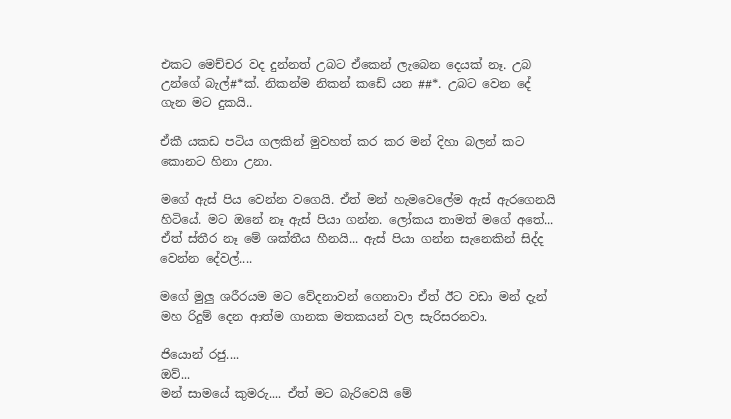එකට මෙච්චර වද දුන්නත් උබට ඒකෙන් ලැබෙන දෙයක් නෑ. උබ උන්ගේ බැල්#*ක්. නිකන්ම නිකන් කඩේ යන ##*. උබට වෙන දේ ගැන මට දුකයි..

ඒකී යකඩ පටිය ගලකින් මුවහත් කර කර මන් දිහා බලන් කට කොනට හිනා උනා.

මගේ ඇස් පිය වෙන්න වගෙයි. ඒත් මන් හැමවෙලේම ඇස් ඇරගෙනයි හිටියේ. මට ඔනේ නෑ ඇස් පියා ගන්න. ලෝකය තාමත් මගේ අතේ... ඒත් ස්තීර නෑ මේ ශක්තීය හීනයි... ඇස් පියා ගන්න සැනෙකින් සිද්ද වෙන්න දේවල්....

මගේ මුලු ශරීරයම මට වේදනාවන් ගෙනාවා ඒත් ඊට වඩා මන් දැන් මහ රිදුම් දෙන ආත්ම ගානක මතකයන් වල සැරිසරනවා.

ජියොන් රජු....
ඔව්...
මන් සාමයේ කුමරු.... ඒත් මට බැරිවෙයි මේ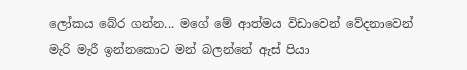ලෝකය බේර ගන්න... මගේ මේ ආත්මය විඩාවෙන් වේදනාවෙන් මැරි මැරී ඉන්නකොට මන් බලන්නේ ඇස් පියා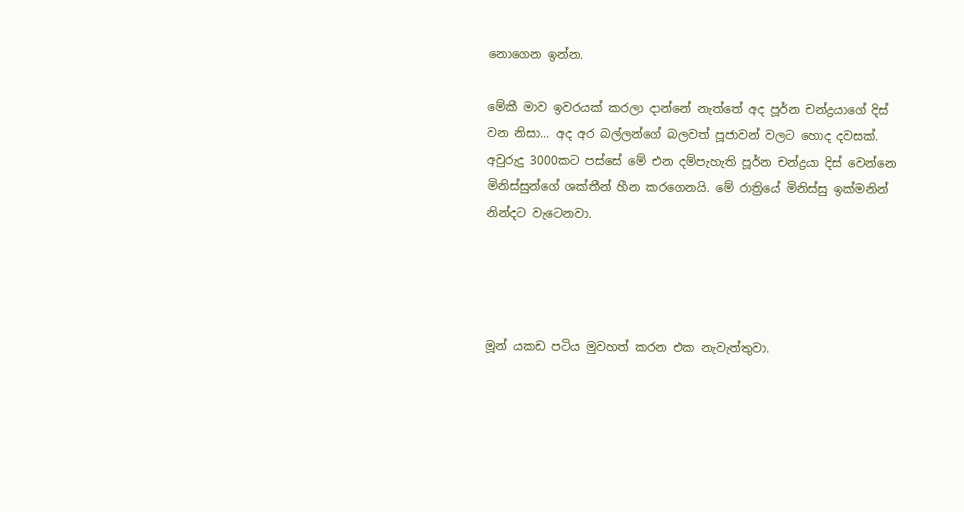නොගෙන ඉන්න.

මේකී මාව ඉවරයක් කරලා දාන්නේ නැත්තේ අද පූර්න චන්ද්‍රයාගේ දිස් වන නිසා... අද අර බල්ලන්ගේ බලවත් පූජාවන් වලට හොද දවසක්. අවුරුදු 3000කට පස්සේ මේ එන දම්පැහැති පූර්න චන්ද්‍රයා දිස් වෙන්නෙ මිනිස්සුන්ගේ ශක්තීන් හීන කරගෙනයි. මේ රාත්‍රියේ මිනිස්සු ඉක්මනින් නින්දට වැටෙනවා.




මූන් යකඩ පටිය මුවහත් කරන එක නැවැත්තුවා.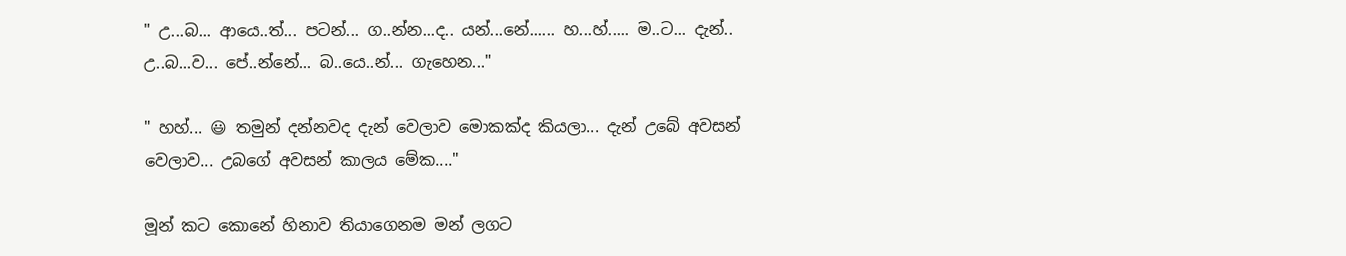" උ...බ... ආයෙ..ත්... පටන්... ග..න්න...ද.. යන්...නේ...... හ...හ්..... ම..ට... දැන්.. උ..බ...ව... පේ..න්නේ... බ..යෙ..න්... ගැහෙන..."

" හහ්... 😃 තමුන් දන්නවද දැන් වෙලාව මොකක්ද කියලා... දැන් උබේ අවසන් වෙලාව... උබගේ අවසන් කාලය මේක...."

මූන් කට කොනේ හිනාව තියාගෙනම මන් ලගට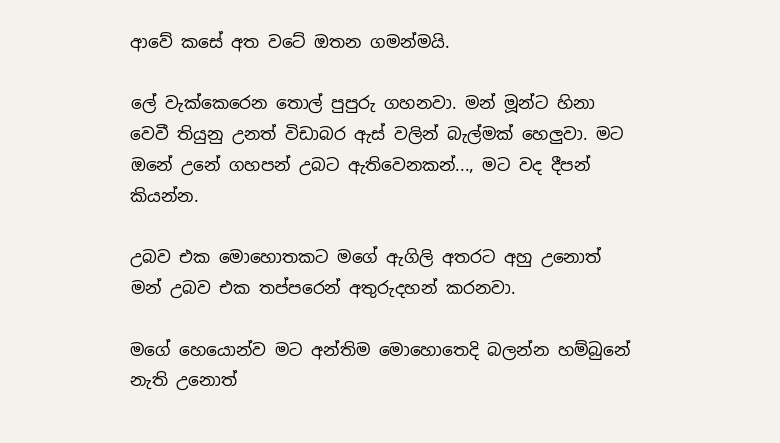ආවේ කසේ අත වටේ ඔතන ගමන්මයි.

ලේ වැක්කෙරෙන තොල් පුපුරු ගහනවා. මන් මූන්ට හිනා වෙවී තියුනු උනත් විඩාබර ඇස් වලින් බැල්මක් හෙලුවා. මට ඔනේ උනේ ගහපන් උබට ඇතිවෙනකන්..., මට වද දීපන් කියන්න.

උබව එක මොහොතකට මගේ ඇගිලි අතරට අහු උනොත් මන් උබව එක තප්පරෙන් අතුරුදහන් කරනවා.

මගේ හෙයොන්ව මට අන්තිම මොහොතෙදි බලන්න හම්බුනේ නැති උනොත්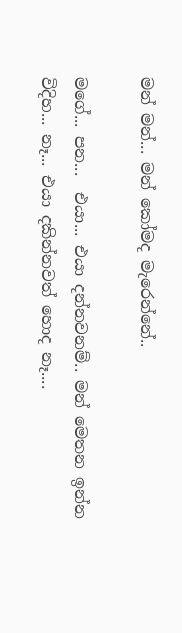මන් මන්... මන් කෝමද මැරෙන්නේ..

මගේ... පන...  එයා... එයා දන්නවනම්.. මන් මෙතන ඉන්න විදිහ... නෑ... එයා දකින්නවත් හොද නෑ....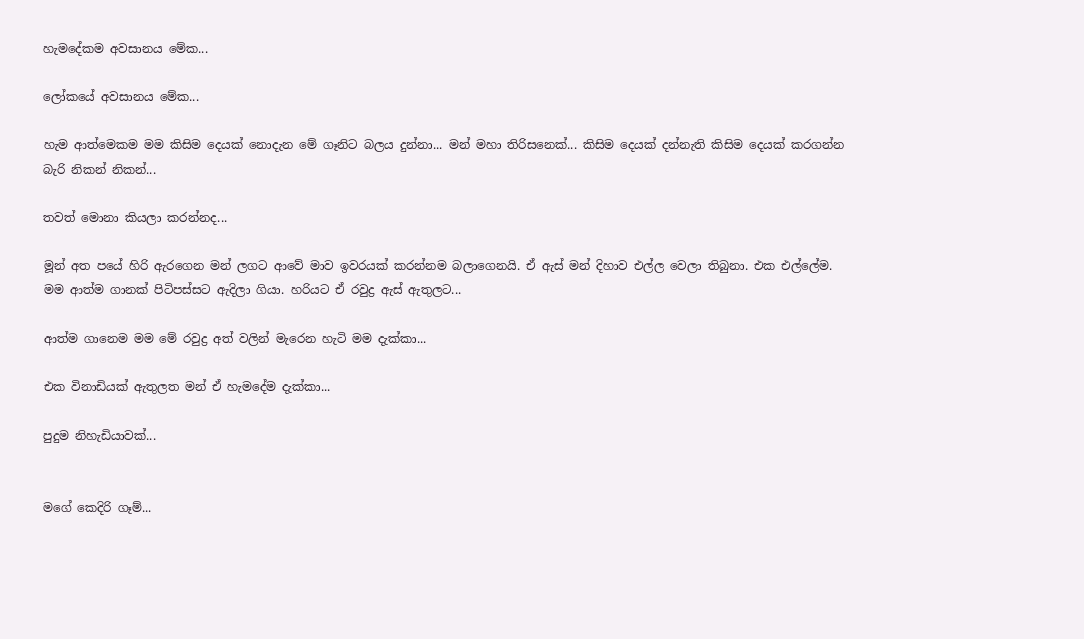හැමදේකම අවසානය මේක...

ලෝකයේ අවසානය මේක...

හැම ආත්මෙකම මම කිසිම දෙයක් නොදැන මේ ගෑනිට බලය දුන්නා... මන් මහා තිරිසනෙක්... කිසිම දෙයක් දන්නැති කිසිම දෙයක් කරගන්න බැරි නිකන් නිකන්...

තවත් මොනා කියලා කරන්නද...

මූන් අත පයේ හිරි ඇරගෙන මන් ලගට ආවේ මාව ඉවරයක් කරන්නම බලාගෙනයි. ඒ ඇස් මන් දිහාව එල්ල වෙලා තිබුනා. එක එල්ලේම. මම ආත්ම ගානක් පිටිපස්සට ඇදිලා ගියා. හරියට ඒ රවුද්‍ර ඇස් ඇතුලට...

ආත්ම ගානෙම මම මේ රවුද්‍ර අත් වලින් මැරෙන හැටි මම දැක්කා...

එක විනාඩියක් ඇතුලත මන් ඒ හැමදේම දැක්කා...

පුදුම නිහැඩියාවක්...


මගේ කෙදිරි ගෑම්...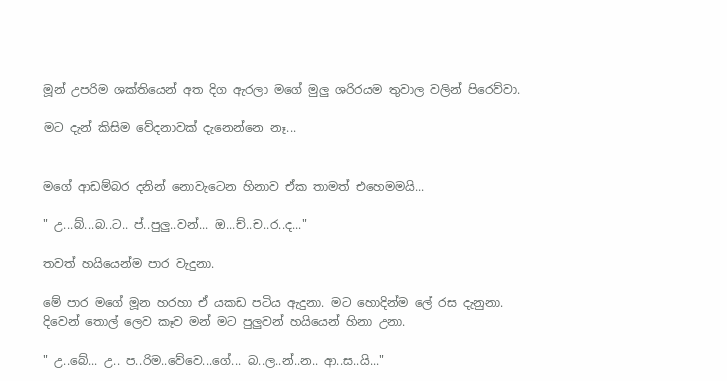මූන් උපරිම ශක්තියෙන් අත දිග ඇරලා මගේ මුලු ශරිරයම තුවාල වලින් පිරෙව්වා.

මට දැන් කිසිම වේදනාවක් දැනෙන්නෙ නෑ...


මගේ ආඩම්බර දනින් නොවැටෙන හිනාව ඒක තාමත් එහෙමමයි...

" උ...බ්...බ..ට.. ප්..පුලු..වන්... ඔ...ච්..ච..ර..ද..."

තවත් හයියෙන්ම පාර වැදුනා.

මේ පාර මගේ මූන හරහා ඒ යකඩ පටිය ඇදුනා. මට හොදින්ම ලේ රස දැනුනා. දිවෙන් තොල් ලෙව කෑව මන් මට පුලුවන් හයියෙන් හිනා උනා.

" උ..බේ... උ.. ප..රිම..වේවෙ...ගේ... බ..ල..න්..න.. ආ..ස..යි..."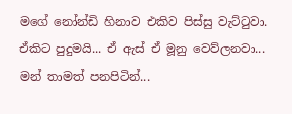මගේ නෝන්ඩි හිනාව එකිව පිස්සු වැට්ටුවා. ඒකිට පුදුමයි... ඒ ඇස් ඒ මූනු වෙව්ලනවා... මන් තාමත් පනපිටින්...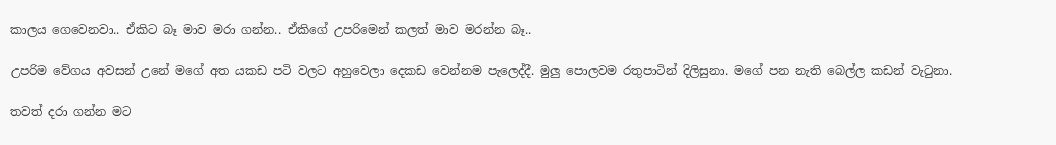කාලය ගෙවෙනවා.. ඒකිට බෑ මාව මරා ගන්න.. ඒකිගේ උපරිමෙන් කලත් මාව මරන්න බෑ..

උපරිම වේගය අවසන් උනේ මගේ අත යකඩ පටි වලට අහුවෙලා දෙකඩ වෙන්නම පැලෙද්දී. මුලු පොලවම රතුපාටින් දිලිසුනා. මගේ පන නැති බෙල්ල කඩන් වැටුනා.

තවත් දරා ගන්න මට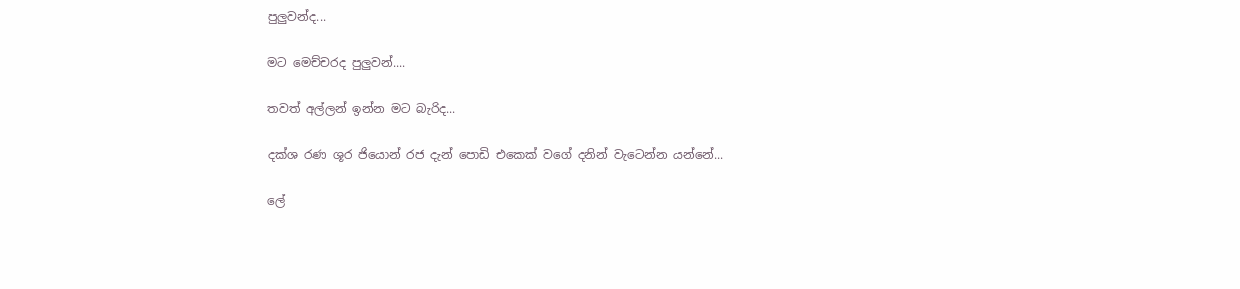පුලුවන්ද...

මට මෙච්චරද පුලුවන්....

තවත් අල්ලන් ඉන්න මට බැරිද...

දක්ශ රණ ශූර ජියොන් රජ දැන් පොඩි එකෙක් වගේ දනින් වැටෙන්න යන්නේ...

ලේ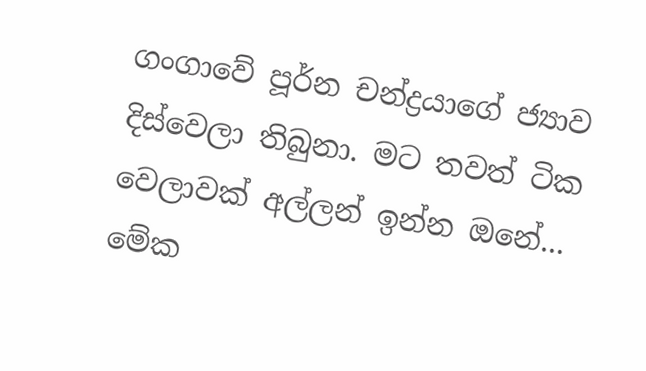ගංගාවේ පූර්න චන්ද්‍රයාගේ ජ්‍යාව දිස්වෙලා තිබුනා. මට තවත් ටික වෙලාවක් අල්ලන් ඉන්න ඔනේ... මේක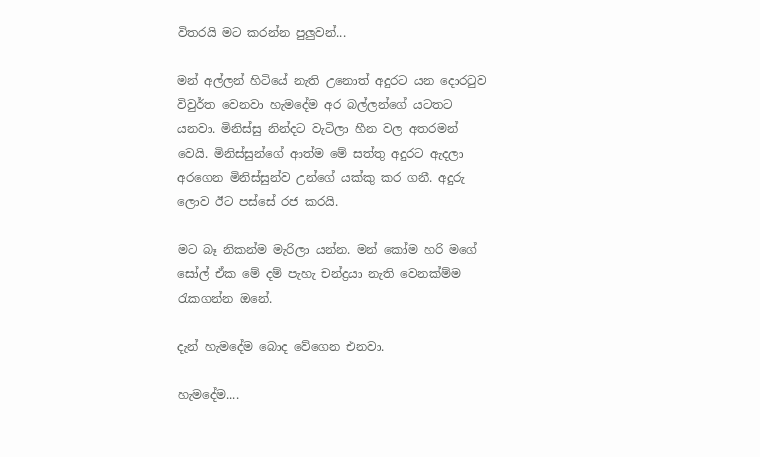විතරයි මට කරන්න පුලුවන්...

මන් අල්ලන් හිටියේ නැති උනොත් අදුරට යන දොරටුව විවුර්ත වෙනවා හැමදේම අර බල්ලන්ගේ යටතට යනවා. මිනිස්සු නින්දට වැටිලා හීන වල අතරමන් වෙයි. මිනිස්සුන්ගේ ආත්ම මේ සත්තු අදුරට ඇදලා අරගෙන මිනිස්සුන්ව උන්ගේ යක්කු කර ගනී. අදුරු ලොව ඊට පස්සේ රජ කරයි.

මට බෑ නිකන්ම මැරිලා යන්න. මන් කෝම හරි මගේ සෝල් ඒක මේ දම් පැහැ චන්ද්‍රයා නැති වෙනක්ම්ම රැකගන්න ඔනේ.

දැන් හැමදේම බොද වේගෙන එනවා.

හැමදේම....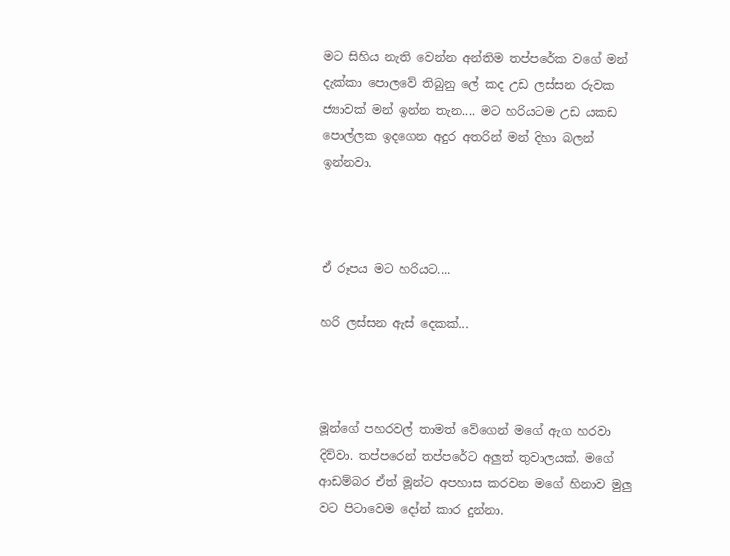මට සිහිය නැති වෙන්න අන්තිම තප්පරේක වගේ මන් දැක්කා පොලවේ තිබුනු ලේ කද උඩ ලස්සන රුවක ජ්‍යාවක් මන් ඉන්න තැන.... මට හරියටම උඩ යකඩ පොල්ලක ඉදගෙන අදුර අතරින් මන් දිහා බලන් ඉන්නවා.



ඒ රූපය මට හරියට....

හරි ලස්සන ඇස් දෙකක්...



මූන්ගේ පහරවල් තාමත් වේගෙන් මගේ ඇග හරවා දිව්වා. තප්පරෙන් තප්පරේට අලුත් තුවාලයක්. මගේ ආඩම්බර ඒත් මූන්ට අපහාස කරවන මගේ හිනාව මුලු වට පිටාවෙම දෝන් කාර දුන්නා.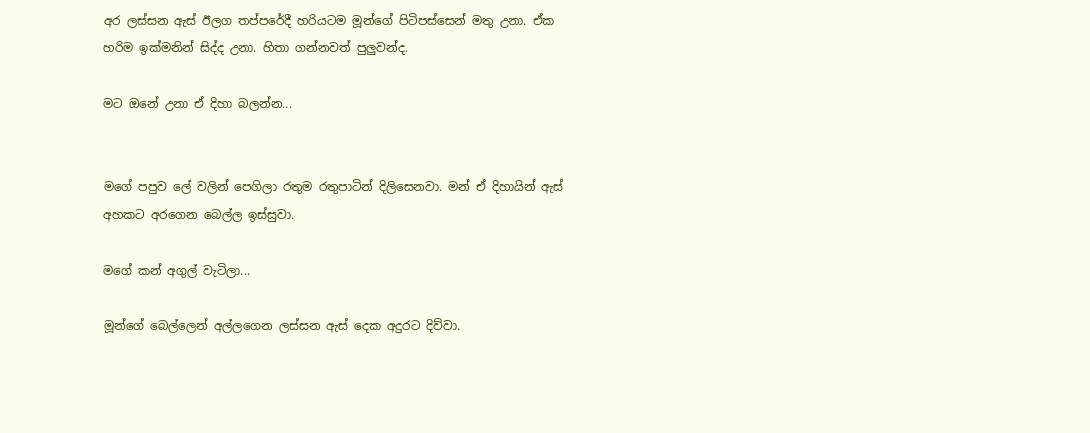අර ලස්සන ඇස් ඊලග තප්පරේදී හරියටම මූන්ගේ පිටිපස්සෙන් මතු උනා. ඒක හරිම ඉක්මනින් සිද්ද උනා. හිතා ගන්නවත් පුලුවන්ද.

මට ඔනේ උනා ඒ දිහා බලන්න...


මගේ පපුව ලේ වලින් පෙගිලා රතුම රතුපාටින් දිලිසෙනවා. මන් ඒ දිහායින් ඇස් අහකට අරගෙන බෙල්ල ඉස්සුවා.

මගේ කන් අගුල් වැටිලා...

මූන්ගේ බෙල්ලෙන් අල්ලගෙන ලස්සන ඇස් දෙක අදුරට දිව්වා.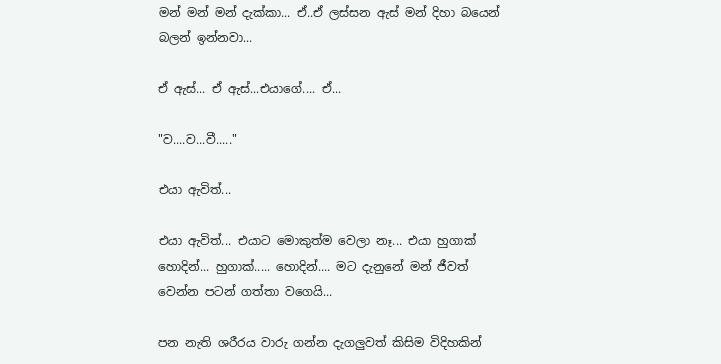මන් මන් මන් දැක්කා... ඒ..ඒ ලස්සන ඇස් මන් දිහා බයෙන් බලන් ඉන්නවා...

ඒ ඇස්... ඒ ඇස්...එයාගේ.... ඒ...

"ව....ව...වී....."

එයා ඇවිත්...

එයා ඇවිත්... එයාට මොකුත්ම වෙලා නෑ... එයා හුගාක් හොදින්... හුගාක්..... හොදින්.... මට දැනුනේ මන් ජීවත් වෙන්න පටන් ගත්තා වගෙයි...

පන නැති ශරීරය වාරු ගන්න දැගලුවත් කිසිම විදිහකින්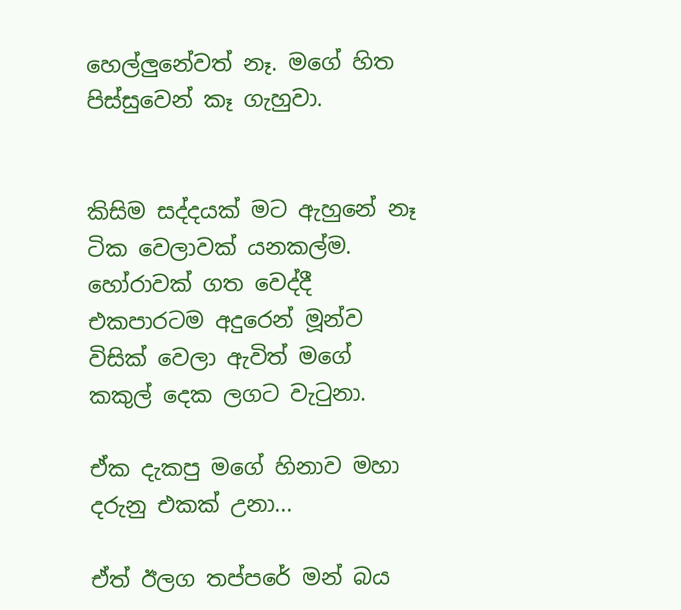හෙල්ලුනේවත් නෑ. මගේ හිත පිස්සුවෙන් කෑ ගැහුවා.


කිසිම සද්දයක් මට ඇහුනේ නෑ ටික වෙලාවක් යනකල්ම.
හෝරාවක් ගත වෙද්දී එකපාරටම අදුරෙන් මූන්ව විසික් වෙලා ඇවිත් මගේ කකුල් දෙක ලගට වැටුනා.

ඒක දැකපු මගේ හිනාව මහා දරුනු එකක් උනා...

ඒත් ඊලග තප්පරේ මන් බය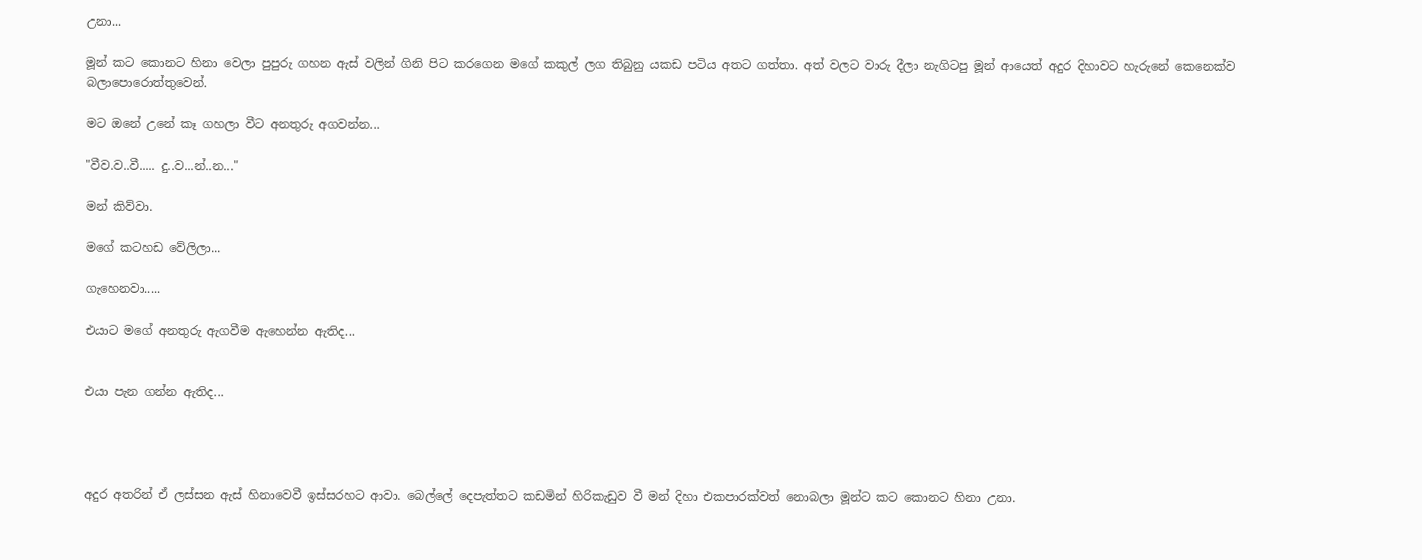උනා...

මූන් කට කොනට හිනා වෙලා පුපුරු ගහන ඇස් වලින් ගිනි පිට කරගෙන මගේ කකුල් ලග තිබුනු යකඩ පටිය අතට ගත්තා. අත් වලට වාරු දීලා නැගිටපු මූන් ආයෙත් අදුර දිහාවට හැරුනේ කෙනෙක්ව බලාපොරොත්තුවෙන්.

මට ඔනේ උනේ කෑ ගහලා වීට අනතුරු අගවන්න...

"වීව.ව..වී..... දු..ව...න්..න..."

මන් කිව්වා.

මගේ කටහඩ වේලිලා...

ගැහෙනවා.....

එයාට මගේ අනතුරු ඇගවීම ඇහෙන්න ඇතිද...


එයා පැන ගන්න ඇතිද...




අදුර අතරින් ඒ ලස්සන ඇස් හිනාවෙවී ඉස්සරහට ආවා. බෙල්ලේ දෙපැත්තට කඩමින් හිරිකැඩුව වී මන් දිහා එකපාරක්වත් නොබලා මූන්ට කට කොනට හිනා උනා.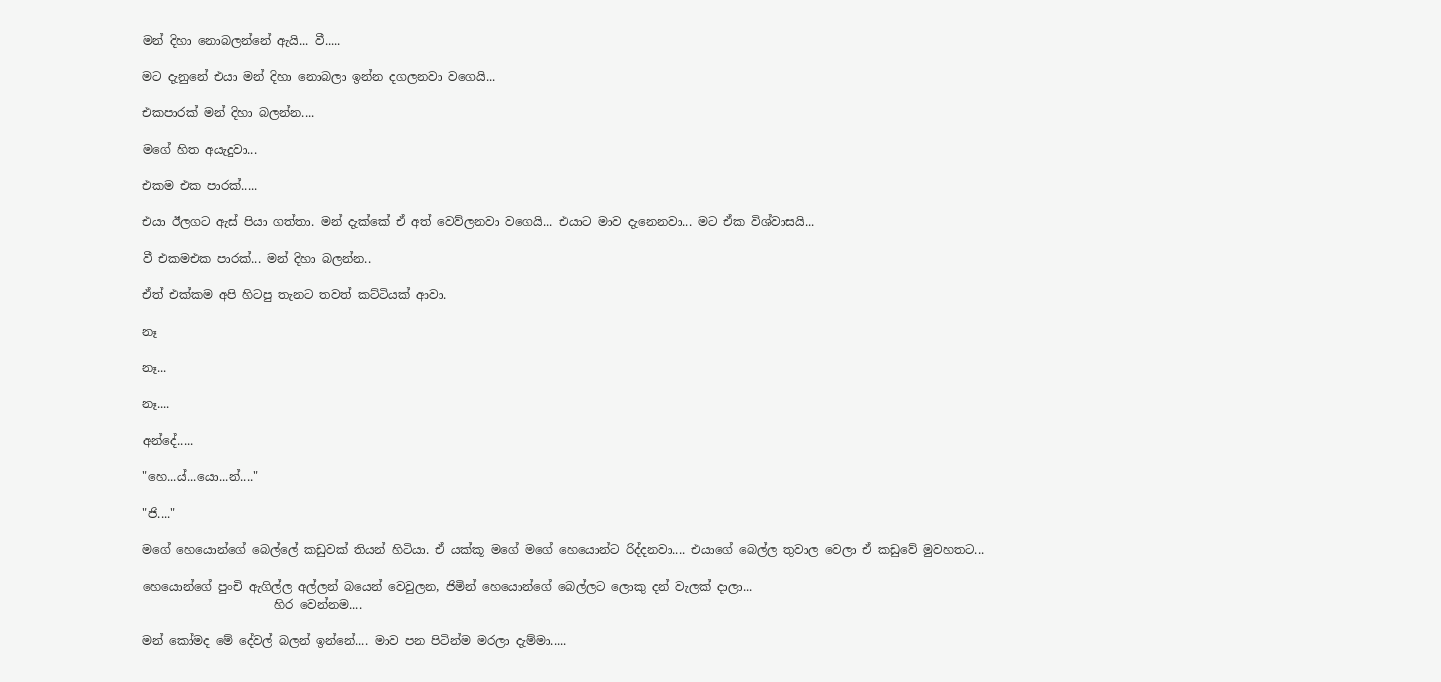මන් දිහා නොබලන්නේ ඇයි... වී.....

මට දැනුනේ එයා මන් දිහා නොබලා ඉන්න දගලනවා වගෙයි...

එකපාරක් මන් දිහා බලන්න....

මගේ හිත අයැදුවා...

එකම එක පාරක්.....

එයා ඊලගට ඇස් පියා ගත්තා. මන් දැක්කේ ඒ අත් වෙව්ලනවා වගෙයි... එයාට මාව දැනෙනවා... මට ඒක විශ්වාසයි...

වී එකමඑක පාරක්... මන් දිහා බලන්න..

ඒත් එක්කම අපි හිටපු තැනට තවත් කට්ටියක් ආවා.

නෑ

නෑ...

නෑ....

අන්දේ.....

"හෙ...ය්...යො...න්...."

"ජි...."

මගේ හෙයොන්ගේ බෙල්ලේ කඩුවක් තියන් හිටියා. ඒ යක්කූ මගේ මගේ හෙයොන්ට රිද්දනවා.... එයාගේ බෙල්ල තුවාල වෙලා ඒ කඩුවේ මුවහතට...

හෙයොන්ගේ පුංචි ඇගිල්ල අල්ලන් බයෙන් වෙවුලන, ජිමින් හෙයොන්ගේ බෙල්ලට ලොකු දන් වැලක් දාලා...
                      හිර වෙන්නම....

මන් කෝමද මේ දේවල් බලන් ඉන්නේ.... මාව පන පිටින්ම මරලා දැම්මා.....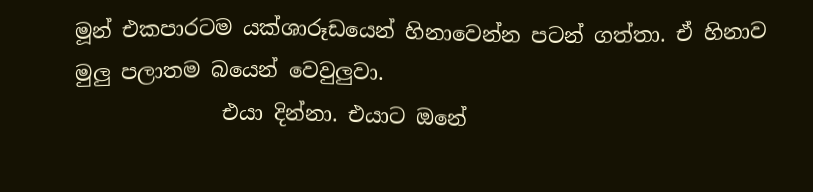මූන් එකපාරටම යක්ශාරූඩයෙන් හිනාවෙන්න පටන් ගත්තා. ඒ හිනාව මුලු පලාතම බයෙන් වෙවුලුවා.
              එයා දින්නා. එයාට ඔනේ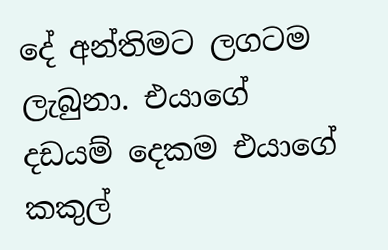දේ අන්තිමට ලගටම ලැබුනා. එයාගේ දඩයම් දෙකම එයාගේ කකුල්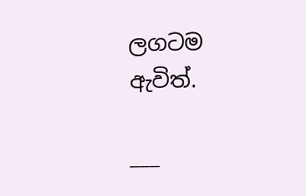ලගටම ඇවිත්.

___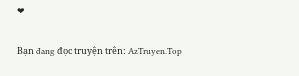❤

Bạn đang đọc truyện trên: AzTruyen.Top